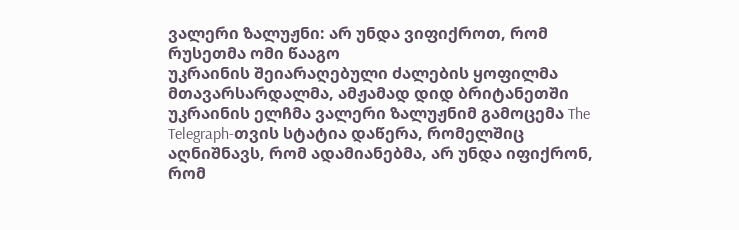ვალერი ზალუჟნი: არ უნდა ვიფიქროთ, რომ რუსეთმა ომი წააგო
უკრაინის შეიარაღებული ძალების ყოფილმა მთავარსარდალმა, ამჟამად დიდ ბრიტანეთში უკრაინის ელჩმა ვალერი ზალუჟნიმ გამოცემა The Telegraph-თვის სტატია დაწერა, რომელშიც აღნიშნავს, რომ ადამიანებმა, არ უნდა იფიქრონ, რომ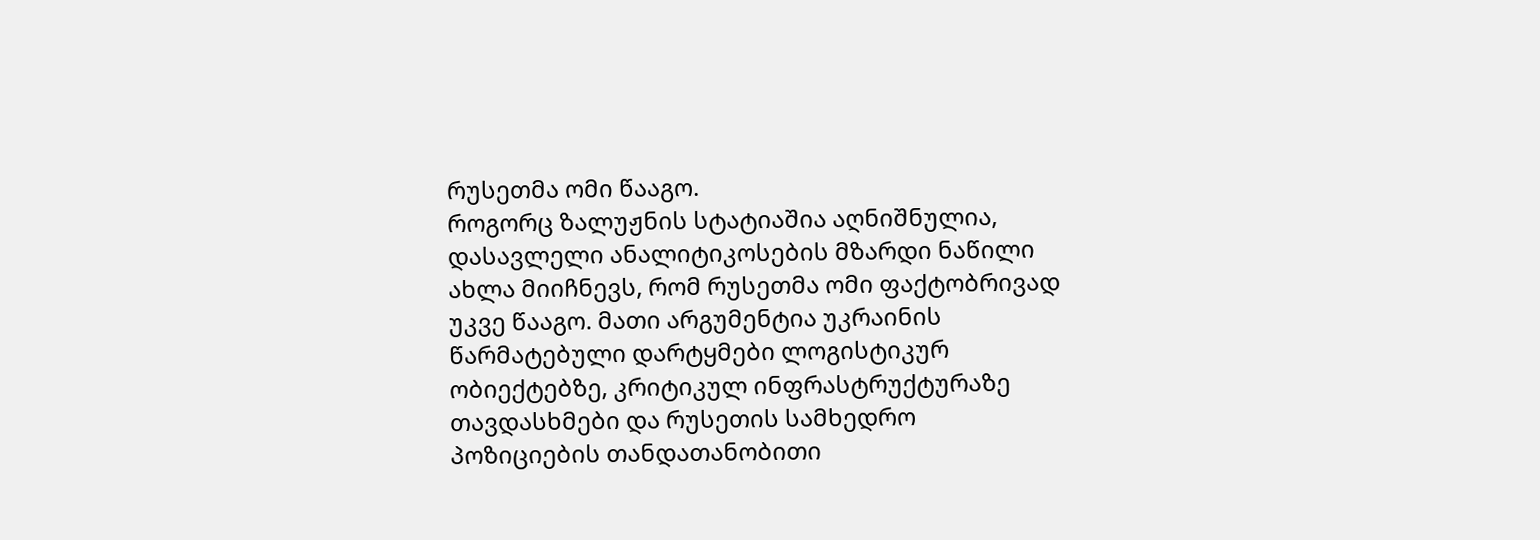რუსეთმა ომი წააგო.
როგორც ზალუჟნის სტატიაშია აღნიშნულია, დასავლელი ანალიტიკოსების მზარდი ნაწილი ახლა მიიჩნევს, რომ რუსეთმა ომი ფაქტობრივად უკვე წააგო. მათი არგუმენტია უკრაინის წარმატებული დარტყმები ლოგისტიკურ ობიექტებზე, კრიტიკულ ინფრასტრუქტურაზე თავდასხმები და რუსეთის სამხედრო პოზიციების თანდათანობითი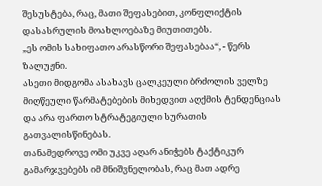შესუსტება, რაც, მათი შეფასებით, კონფლიქტის დასასრულის მოახლოებაზე მიუთითებს.
„ეს ომის სახიფათო არასწორი შეფასებაა“, - წერს ზალუჟნი.
ასეთი მიდგომა ასახავს ცალკეული ბრძოლის ველზე მიღწეული წარმატებების მიხედვით აღქმის ტენდენციას და არა ფართო სტრატეგიული სურათის გათვალისწინებას.
თანამედროვე ომი უკვე აღარ ანიჭებს ტაქტიკურ გამარჯვებებს იმ მნიშვნელობას, რაც მათ ადრე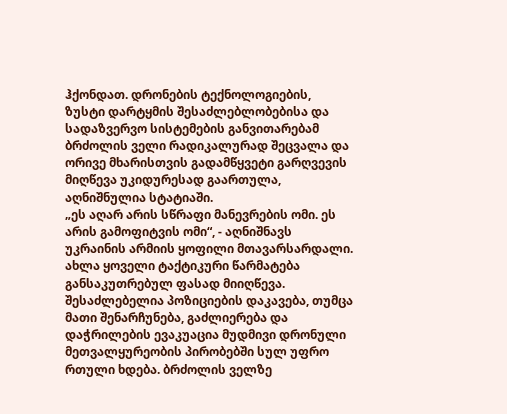ჰქონდათ. დრონების ტექნოლოგიების, ზუსტი დარტყმის შესაძლებლობებისა და სადაზვერვო სისტემების განვითარებამ ბრძოლის ველი რადიკალურად შეცვალა და ორივე მხარისთვის გადამწყვეტი გარღვევის მიღწევა უკიდურესად გაართულა, აღნიშნულია სტატიაში.
„ეს აღარ არის სწრაფი მანევრების ომი. ეს არის გამოფიტვის ომი“, - აღნიშნავს უკრაინის არმიის ყოფილი მთავარსარდალი.
ახლა ყოველი ტაქტიკური წარმატება განსაკუთრებულ ფასად მიიღწევა. შესაძლებელია პოზიციების დაკავება, თუმცა მათი შენარჩუნება, გაძლიერება და დაჭრილების ევაკუაცია მუდმივი დრონული მეთვალყურეობის პირობებში სულ უფრო რთული ხდება. ბრძოლის ველზე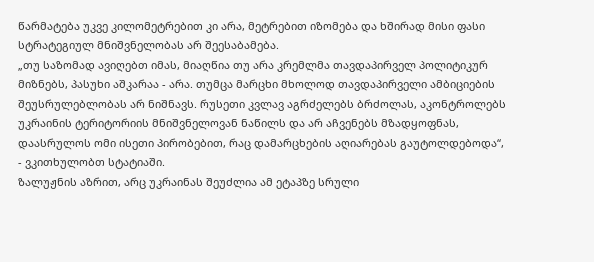წარმატება უკვე კილომეტრებით კი არა, მეტრებით იზომება და ხშირად მისი ფასი სტრატეგიულ მნიშვნელობას არ შეესაბამება.
„თუ საზომად ავიღებთ იმას, მიაღწია თუ არა კრემლმა თავდაპირველ პოლიტიკურ მიზნებს, პასუხი აშკარაა - არა. თუმცა მარცხი მხოლოდ თავდაპირველი ამბიციების შეუსრულებლობას არ ნიშნავს. რუსეთი კვლავ აგრძელებს ბრძოლას, აკონტროლებს უკრაინის ტერიტორიის მნიშვნელოვან ნაწილს და არ აჩვენებს მზადყოფნას, დაასრულოს ომი ისეთი პირობებით, რაც დამარცხების აღიარებას გაუტოლდებოდა“, - ვკითხულობთ სტატიაში.
ზალუჟნის აზრით, არც უკრაინას შეუძლია ამ ეტაპზე სრული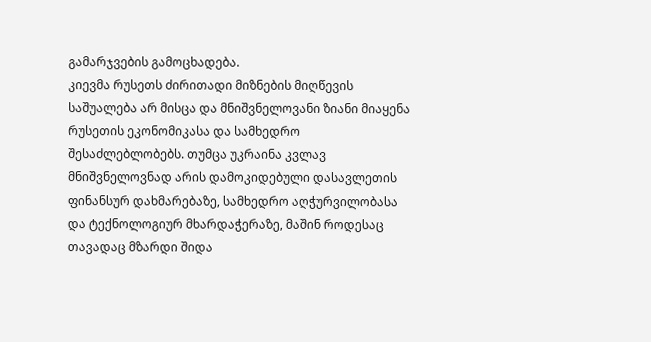გამარჯვების გამოცხადება.
კიევმა რუსეთს ძირითადი მიზნების მიღწევის საშუალება არ მისცა და მნიშვნელოვანი ზიანი მიაყენა რუსეთის ეკონომიკასა და სამხედრო შესაძლებლობებს. თუმცა უკრაინა კვლავ მნიშვნელოვნად არის დამოკიდებული დასავლეთის ფინანსურ დახმარებაზე, სამხედრო აღჭურვილობასა და ტექნოლოგიურ მხარდაჭერაზე, მაშინ როდესაც თავადაც მზარდი შიდა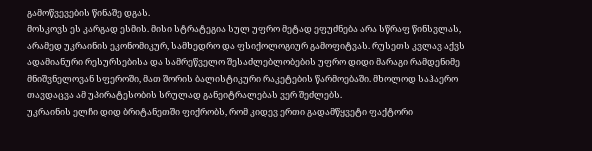გამოწვევების წინაშე დგას.
მოსკოვს ეს კარგად ესმის. მისი სტრატეგია სულ უფრო მეტად ეფუძნება არა სწრაფ წინსვლას, არამედ უკრაინის ეკონომიკურ, სამხედრო და ფსიქოლოგიურ გამოფიტვას. რუსეთს კვლავ აქვს ადამიანური რესურსებისა და სამრეწველო შესაძლებლობების უფრო დიდი მარაგი რამდენიმე მნიშვნელოვან სფეროში, მათ შორის ბალისტიკური რაკეტების წარმოებაში. მხოლოდ საჰაერო თავდაცვა ამ უპირატესობის სრულად განეიტრალებას ვერ შეძლებს.
უკრაინის ელჩი დიდ ბრიტანეთში ფიქრობს, რომ კიდევ ერთი გადამწყვეტი ფაქტორი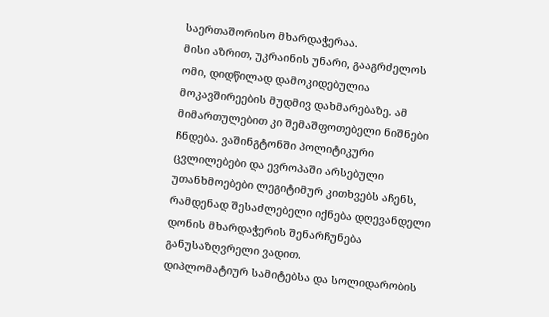საერთაშორისო მხარდაჭერაა.
მისი აზრით, უკრაინის უნარი, გააგრძელოს ომი, დიდწილად დამოკიდებულია მოკავშირეების მუდმივ დახმარებაზე. ამ მიმართულებით კი შემაშფოთებელი ნიშნები ჩნდება. ვაშინგტონში პოლიტიკური ცვლილებები და ევროპაში არსებული უთანხმოებები ლეგიტიმურ კითხვებს აჩენს, რამდენად შესაძლებელი იქნება დღევანდელი დონის მხარდაჭერის შენარჩუნება განუსაზღვრელი ვადით.
დიპლომატიურ სამიტებსა და სოლიდარობის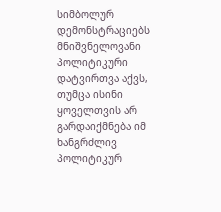სიმბოლურ დემონსტრაციებს მნიშვნელოვანი პოლიტიკური დატვირთვა აქვს, თუმცა ისინი ყოველთვის არ გარდაიქმნება იმ ხანგრძლივ პოლიტიკურ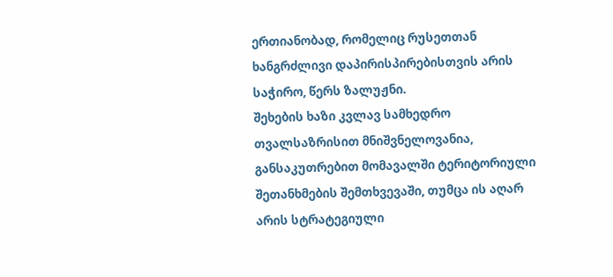ერთიანობად, რომელიც რუსეთთან ხანგრძლივი დაპირისპირებისთვის არის საჭირო, წერს ზალუჟნი.
შეხების ხაზი კვლავ სამხედრო თვალსაზრისით მნიშვნელოვანია, განსაკუთრებით მომავალში ტერიტორიული შეთანხმების შემთხვევაში, თუმცა ის აღარ არის სტრატეგიული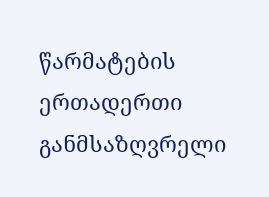წარმატების ერთადერთი განმსაზღვრელი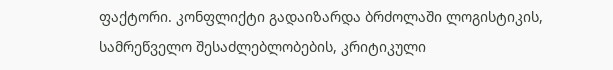ფაქტორი. კონფლიქტი გადაიზარდა ბრძოლაში ლოგისტიკის, სამრეწველო შესაძლებლობების, კრიტიკული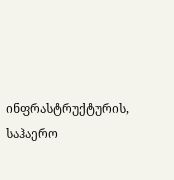ინფრასტრუქტურის, საჰაერო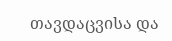თავდაცვისა და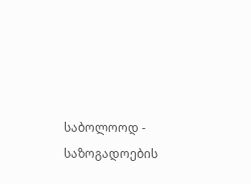საბოლოოდ - საზოგადოების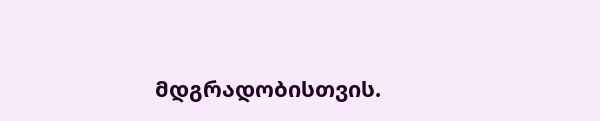მდგრადობისთვის.